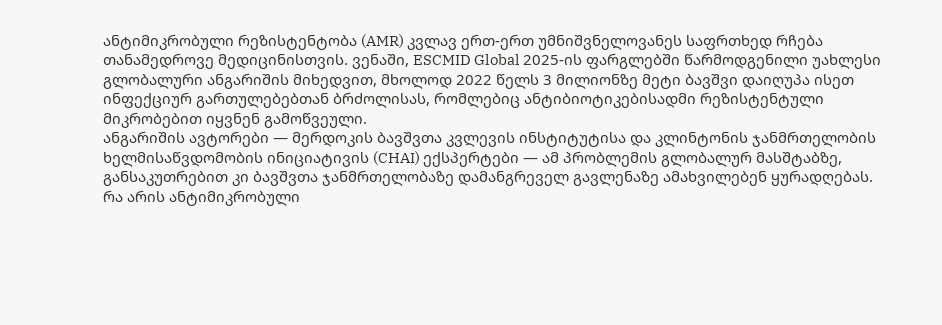ანტიმიკრობული რეზისტენტობა (AMR) კვლავ ერთ-ერთ უმნიშვნელოვანეს საფრთხედ რჩება თანამედროვე მედიცინისთვის. ვენაში, ESCMID Global 2025-ის ფარგლებში წარმოდგენილი უახლესი გლობალური ანგარიშის მიხედვით, მხოლოდ 2022 წელს 3 მილიონზე მეტი ბავშვი დაიღუპა ისეთ ინფექციურ გართულებებთან ბრძოლისას, რომლებიც ანტიბიოტიკებისადმი რეზისტენტული მიკრობებით იყვნენ გამოწვეული.
ანგარიშის ავტორები — მერდოკის ბავშვთა კვლევის ინსტიტუტისა და კლინტონის ჯანმრთელობის ხელმისაწვდომობის ინიციატივის (CHAI) ექსპერტები — ამ პრობლემის გლობალურ მასშტაბზე, განსაკუთრებით კი ბავშვთა ჯანმრთელობაზე დამანგრეველ გავლენაზე ამახვილებენ ყურადღებას.
რა არის ანტიმიკრობული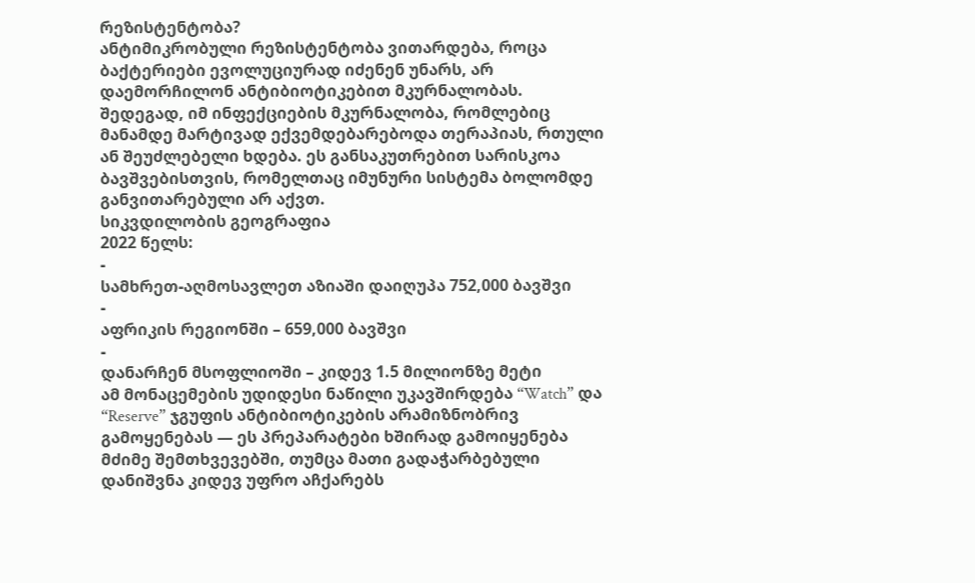რეზისტენტობა?
ანტიმიკრობული რეზისტენტობა ვითარდება, როცა ბაქტერიები ევოლუციურად იძენენ უნარს, არ დაემორჩილონ ანტიბიოტიკებით მკურნალობას. შედეგად, იმ ინფექციების მკურნალობა, რომლებიც მანამდე მარტივად ექვემდებარებოდა თერაპიას, რთული ან შეუძლებელი ხდება. ეს განსაკუთრებით სარისკოა ბავშვებისთვის, რომელთაც იმუნური სისტემა ბოლომდე განვითარებული არ აქვთ.
სიკვდილობის გეოგრაფია
2022 წელს:
-
სამხრეთ-აღმოსავლეთ აზიაში დაიღუპა 752,000 ბავშვი
-
აფრიკის რეგიონში – 659,000 ბავშვი
-
დანარჩენ მსოფლიოში – კიდევ 1.5 მილიონზე მეტი
ამ მონაცემების უდიდესი ნაწილი უკავშირდება “Watch” და “Reserve” ჯგუფის ანტიბიოტიკების არამიზნობრივ გამოყენებას — ეს პრეპარატები ხშირად გამოიყენება მძიმე შემთხვევებში, თუმცა მათი გადაჭარბებული დანიშვნა კიდევ უფრო აჩქარებს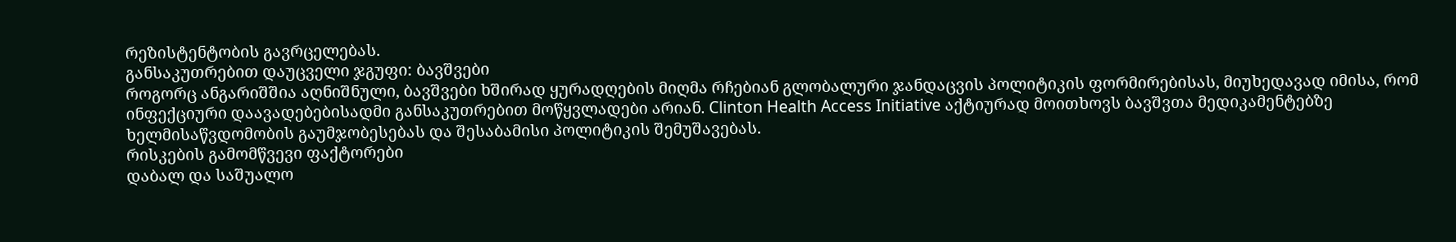რეზისტენტობის გავრცელებას.
განსაკუთრებით დაუცველი ჯგუფი: ბავშვები
როგორც ანგარიშშია აღნიშნული, ბავშვები ხშირად ყურადღების მიღმა რჩებიან გლობალური ჯანდაცვის პოლიტიკის ფორმირებისას, მიუხედავად იმისა, რომ ინფექციური დაავადებებისადმი განსაკუთრებით მოწყვლადები არიან. Clinton Health Access Initiative აქტიურად მოითხოვს ბავშვთა მედიკამენტებზე ხელმისაწვდომობის გაუმჯობესებას და შესაბამისი პოლიტიკის შემუშავებას.
რისკების გამომწვევი ფაქტორები
დაბალ და საშუალო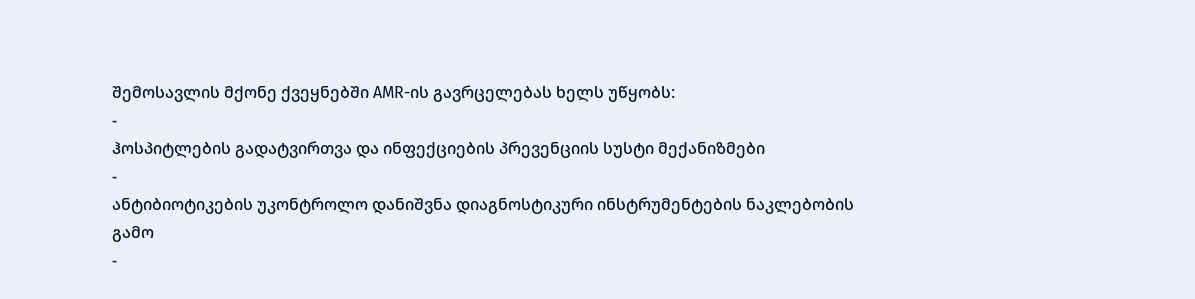შემოსავლის მქონე ქვეყნებში AMR-ის გავრცელებას ხელს უწყობს:
-
ჰოსპიტლების გადატვირთვა და ინფექციების პრევენციის სუსტი მექანიზმები
-
ანტიბიოტიკების უკონტროლო დანიშვნა დიაგნოსტიკური ინსტრუმენტების ნაკლებობის გამო
-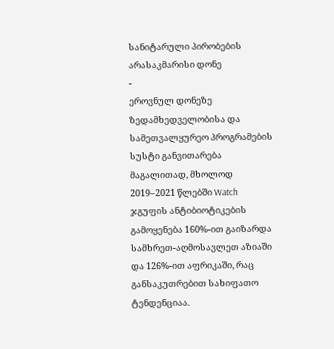სანიტარული პირობების არასაკმარისი დონე
-
ეროვნულ დონეზე ზედამხედველობისა და სამეთვალყურეო პროგრამების სუსტი განვითარება
მაგალითად, მხოლოდ 2019–2021 წლებში Watch ჯგუფის ანტიბიოტიკების გამოყენება 160%-ით გაიზარდა სამხრეთ-აღმოსავლეთ აზიაში და 126%-ით აფრიკაში, რაც განსაკუთრებით სახიფათო ტენდენციაა.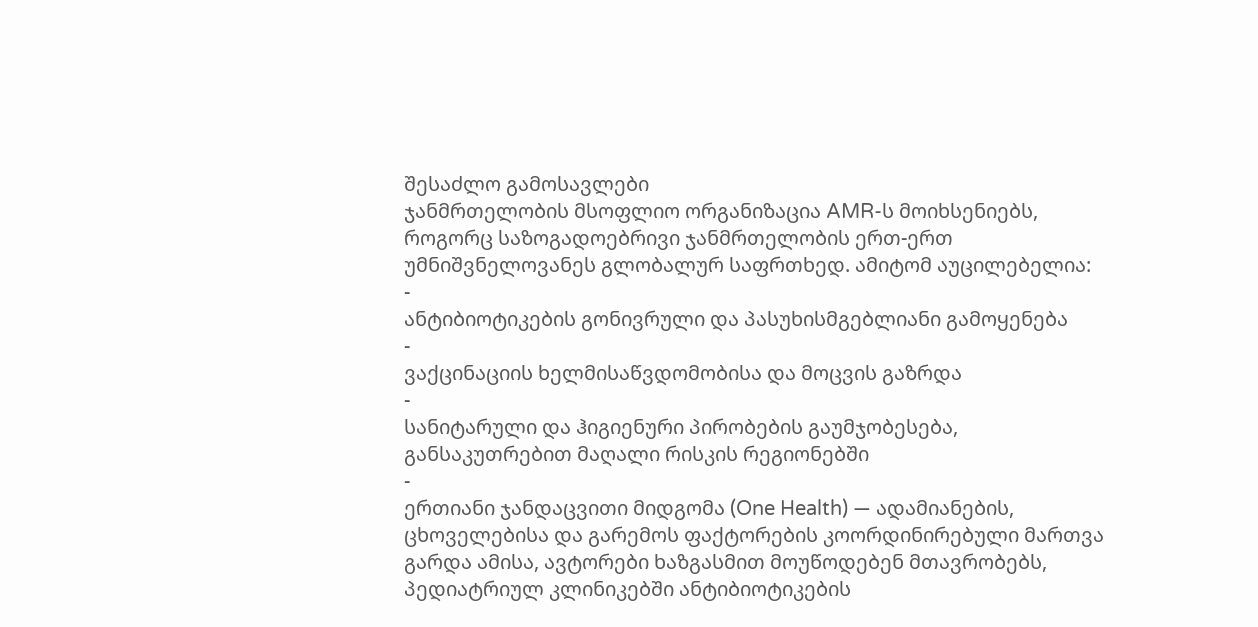შესაძლო გამოსავლები
ჯანმრთელობის მსოფლიო ორგანიზაცია AMR-ს მოიხსენიებს, როგორც საზოგადოებრივი ჯანმრთელობის ერთ-ერთ უმნიშვნელოვანეს გლობალურ საფრთხედ. ამიტომ აუცილებელია:
-
ანტიბიოტიკების გონივრული და პასუხისმგებლიანი გამოყენება
-
ვაქცინაციის ხელმისაწვდომობისა და მოცვის გაზრდა
-
სანიტარული და ჰიგიენური პირობების გაუმჯობესება, განსაკუთრებით მაღალი რისკის რეგიონებში
-
ერთიანი ჯანდაცვითი მიდგომა (One Health) — ადამიანების, ცხოველებისა და გარემოს ფაქტორების კოორდინირებული მართვა
გარდა ამისა, ავტორები ხაზგასმით მოუწოდებენ მთავრობებს, პედიატრიულ კლინიკებში ანტიბიოტიკების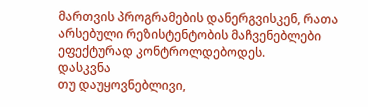მართვის პროგრამების დანერგვისკენ, რათა არსებული რეზისტენტობის მაჩვენებლები ეფექტურად კონტროლდებოდეს.
დასკვნა
თუ დაუყოვნებლივი,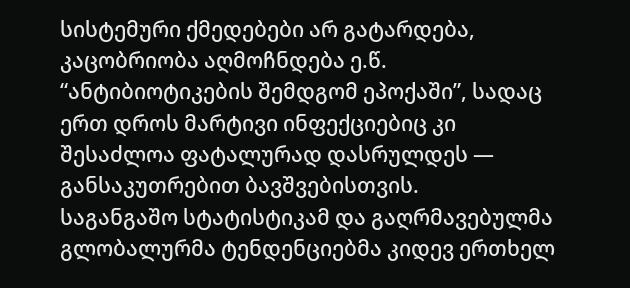სისტემური ქმედებები არ გატარდება, კაცობრიობა აღმოჩნდება ე.წ. “ანტიბიოტიკების შემდგომ ეპოქაში”, სადაც ერთ დროს მარტივი ინფექციებიც კი შესაძლოა ფატალურად დასრულდეს — განსაკუთრებით ბავშვებისთვის.
საგანგაშო სტატისტიკამ და გაღრმავებულმა გლობალურმა ტენდენციებმა კიდევ ერთხელ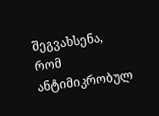შეგვახსენა, რომ ანტიმიკრობულ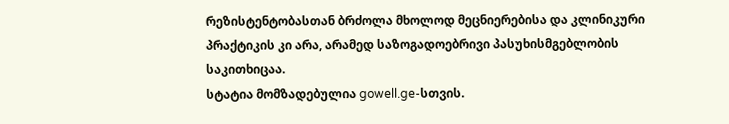რეზისტენტობასთან ბრძოლა მხოლოდ მეცნიერებისა და კლინიკური პრაქტიკის კი არა, არამედ საზოგადოებრივი პასუხისმგებლობის საკითხიცაა.
სტატია მომზადებულია gowell.ge-სთვის.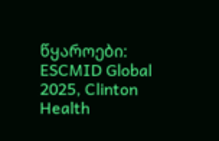წყაროები: ESCMID Global 2025, Clinton Health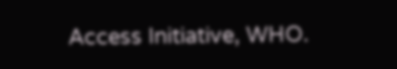Access Initiative, WHO.